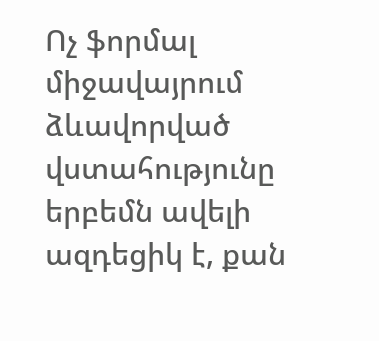Ոչ ֆորմալ միջավայրում ձևավորված վստահությունը երբեմն ավելի ազդեցիկ է, քան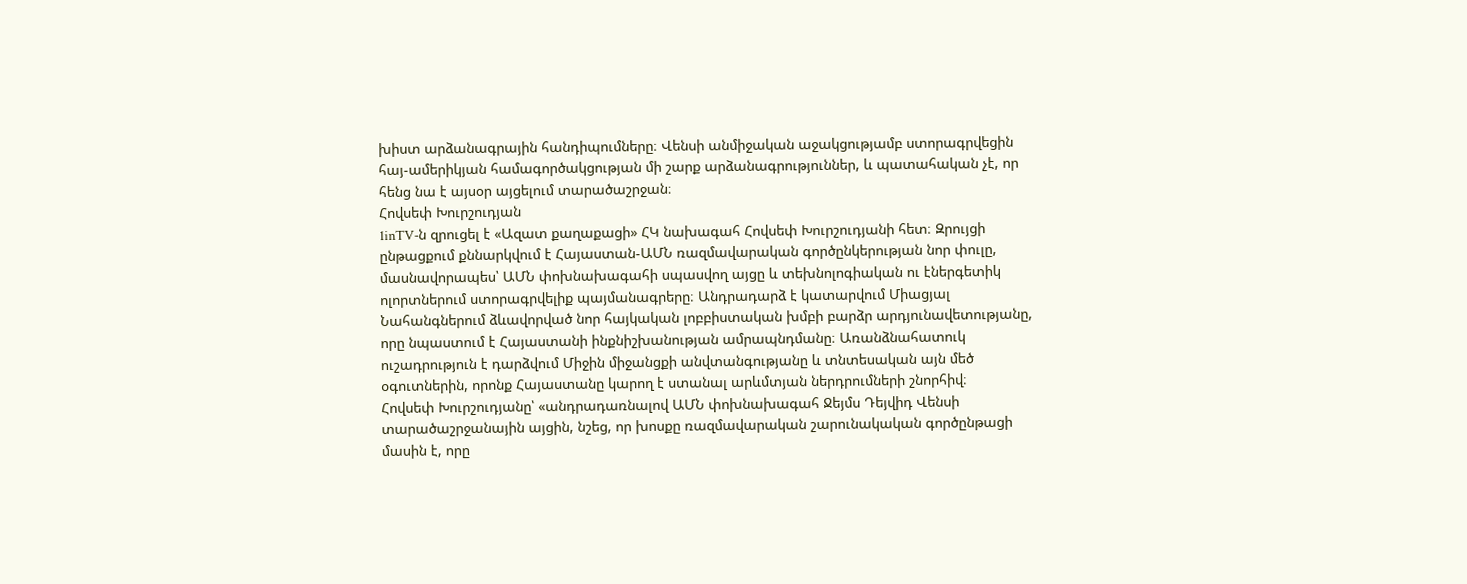խիստ արձանագրային հանդիպումները։ Վենսի անմիջական աջակցությամբ ստորագրվեցին հայ-ամերիկյան համագործակցության մի շարք արձանագրություններ, և պատահական չէ, որ հենց նա է այսօր այցելում տարածաշրջան։
Հովսեփ Խուրշուդյան
1inTV‑ն զրուցել է «Ազատ քաղաքացի» ՀԿ նախագահ Հովսեփ Խուրշուդյանի հետ։ Զրույցի ընթացքում քննարկվում է Հայաստան-ԱՄՆ ռազմավարական գործընկերության նոր փուլը, մասնավորապես՝ ԱՄՆ փոխնախագահի սպասվող այցը և տեխնոլոգիական ու էներգետիկ ոլորտներում ստորագրվելիք պայմանագրերը։ Անդրադարձ է կատարվում Միացյալ Նահանգներում ձևավորված նոր հայկական լոբբիստական խմբի բարձր արդյունավետությանը, որը նպաստում է Հայաստանի ինքնիշխանության ամրապնդմանը։ Առանձնահատուկ ուշադրություն է դարձվում Միջին միջանցքի անվտանգությանը և տնտեսական այն մեծ օգուտներին, որոնք Հայաստանը կարող է ստանալ արևմտյան ներդրումների շնորհիվ։
Հովսեփ Խուրշուդյանը՝ «անդրադառնալով ԱՄՆ փոխնախագահ Ջեյմս Դեյվիդ Վենսի տարածաշրջանային այցին, նշեց, որ խոսքը ռազմավարական շարունակական գործընթացի մասին է, որը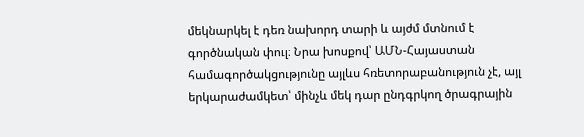մեկնարկել է դեռ նախորդ տարի և այժմ մտնում է գործնական փուլ։ Նրա խոսքով՝ ԱՄՆ-Հայաստան համագործակցությունը այլևս հռետորաբանություն չէ, այլ երկարաժամկետ՝ մինչև մեկ դար ընդգրկող ծրագրային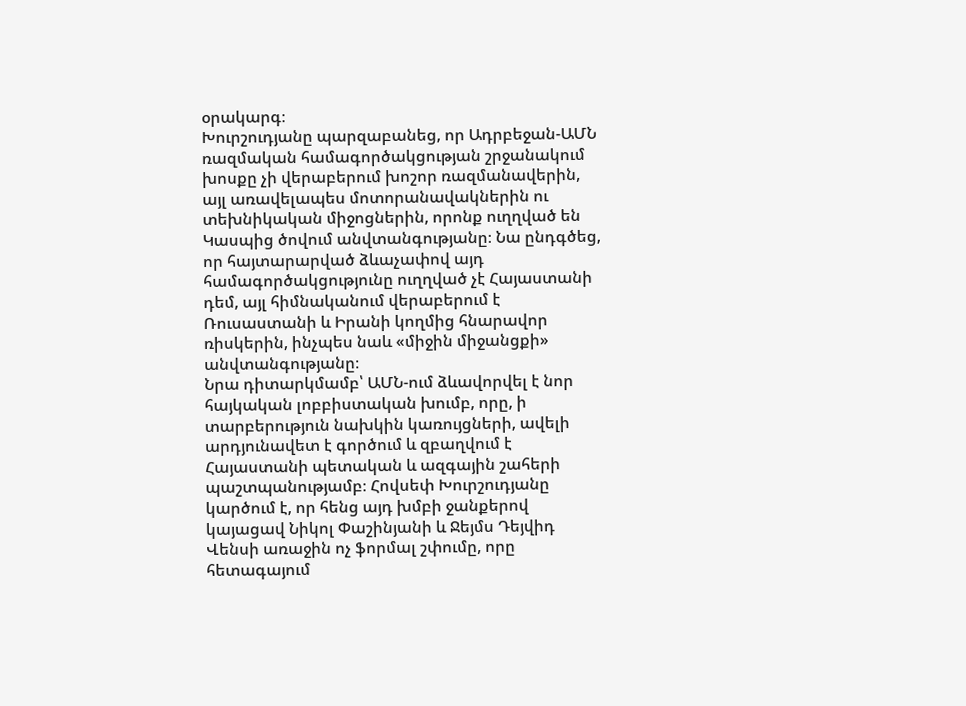օրակարգ։
Խուրշուդյանը պարզաբանեց, որ Ադրբեջան-ԱՄՆ ռազմական համագործակցության շրջանակում խոսքը չի վերաբերում խոշոր ռազմանավերին, այլ առավելապես մոտորանավակներին ու տեխնիկական միջոցներին, որոնք ուղղված են Կասպից ծովում անվտանգությանը։ Նա ընդգծեց, որ հայտարարված ձևաչափով այդ համագործակցությունը ուղղված չէ Հայաստանի դեմ, այլ հիմնականում վերաբերում է Ռուսաստանի և Իրանի կողմից հնարավոր ռիսկերին, ինչպես նաև «միջին միջանցքի» անվտանգությանը։
Նրա դիտարկմամբ՝ ԱՄՆ-ում ձևավորվել է նոր հայկական լոբբիստական խումբ, որը, ի տարբերություն նախկին կառույցների, ավելի արդյունավետ է գործում և զբաղվում է Հայաստանի պետական և ազգային շահերի պաշտպանությամբ։ Հովսեփ Խուրշուդյանը կարծում է, որ հենց այդ խմբի ջանքերով կայացավ Նիկոլ Փաշինյանի և Ջեյմս Դեյվիդ Վենսի առաջին ոչ ֆորմալ շփումը, որը հետագայում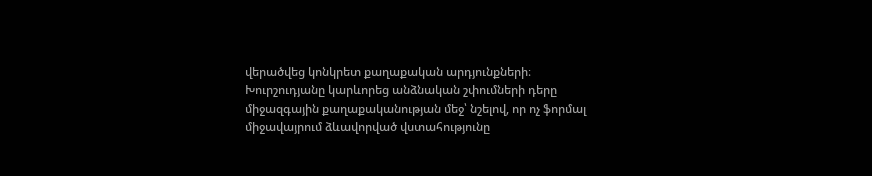վերածվեց կոնկրետ քաղաքական արդյունքների։
Խուրշուդյանը կարևորեց անձնական շփումների դերը միջազգային քաղաքականության մեջ՝ նշելով, որ ոչ ֆորմալ միջավայրում ձևավորված վստահությունը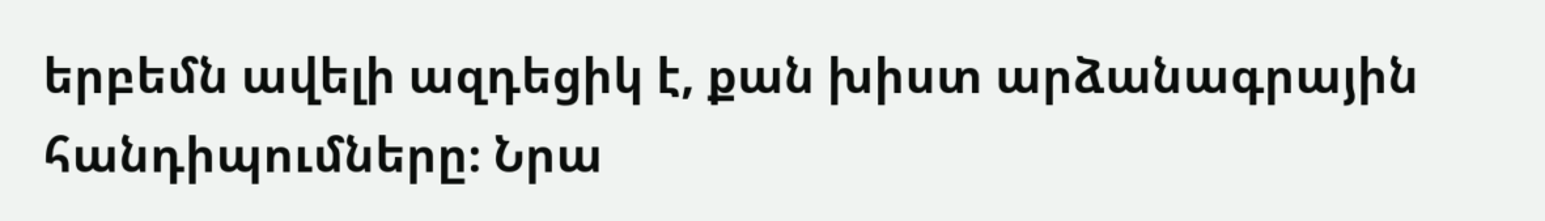երբեմն ավելի ազդեցիկ է, քան խիստ արձանագրային հանդիպումները։ Նրա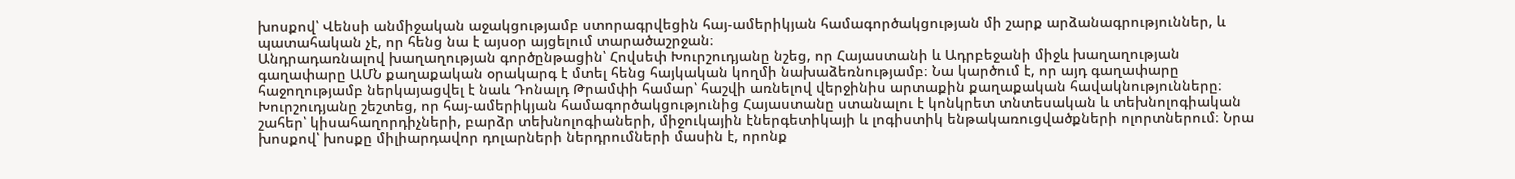խոսքով՝ Վենսի անմիջական աջակցությամբ ստորագրվեցին հայ-ամերիկյան համագործակցության մի շարք արձանագրություններ, և պատահական չէ, որ հենց նա է այսօր այցելում տարածաշրջան։
Անդրադառնալով խաղաղության գործընթացին՝ Հովսեփ Խուրշուդյանը նշեց, որ Հայաստանի և Ադրբեջանի միջև խաղաղության գաղափարը ԱՄՆ քաղաքական օրակարգ է մտել հենց հայկական կողմի նախաձեռնությամբ։ Նա կարծում է, որ այդ գաղափարը հաջողությամբ ներկայացվել է նաև Դոնալդ Թրամփի համար՝ հաշվի առնելով վերջինիս արտաքին քաղաքական հավակնությունները։
Խուրշուդյանը շեշտեց, որ հայ-ամերիկյան համագործակցությունից Հայաստանը ստանալու է կոնկրետ տնտեսական և տեխնոլոգիական շահեր՝ կիսահաղորդիչների, բարձր տեխնոլոգիաների, միջուկային էներգետիկայի և լոգիստիկ ենթակառուցվածքների ոլորտներում։ Նրա խոսքով՝ խոսքը միլիարդավոր դոլարների ներդրումների մասին է, որոնք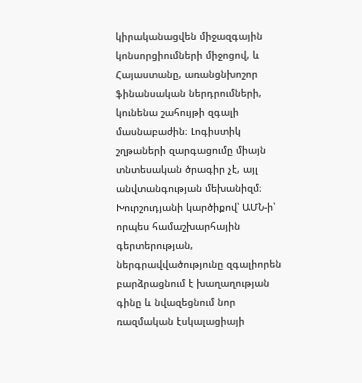կիրականացվեն միջազգային կոնսորցիումների միջոցով, և Հայաստանը, առանցնխոշոր ֆինանսական ներդրումների, կունենա շահույթի զգալի մասնաբաժին։ Լոգիստիկ շղթաների զարգացումը միայն տնտեսական ծրագիր չէ, այլ անվտանգության մեխանիզմ։ Խուրշուդյանի կարծիքով՝ ԱՄՆ‑ի՝ որպես համաշխարհային գերտերության, ներգրավվածությունը զգալիորեն բարձրացնում է խաղաղության գինը և նվազեցնում նոր ռազմական էսկալացիայի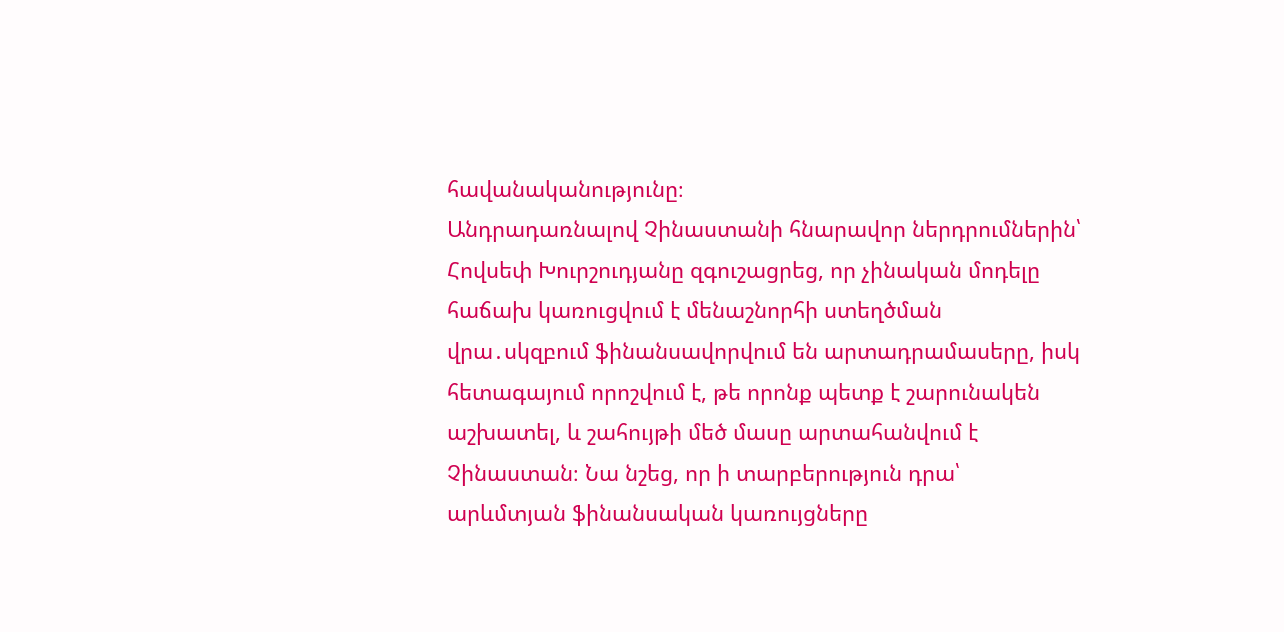հավանականությունը։
Անդրադառնալով Չինաստանի հնարավոր ներդրումներին՝ Հովսեփ Խուրշուդյանը զգուշացրեց, որ չինական մոդելը հաճախ կառուցվում է մենաշնորհի ստեղծման վրա․սկզբում ֆինանսավորվում են արտադրամասերը, իսկ հետագայում որոշվում է, թե որոնք պետք է շարունակեն աշխատել, և շահույթի մեծ մասը արտահանվում է Չինաստան։ Նա նշեց, որ ի տարբերություն դրա՝ արևմտյան ֆինանսական կառույցները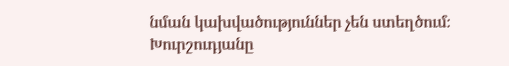նման կախվածություններ չեն ստեղծում։
Խուրշուդյանը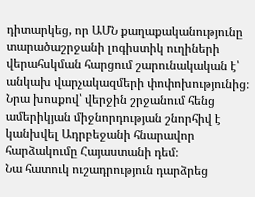դիտարկեց, որ ԱՄՆ քաղաքականությունը տարածաշրջանի լոգիստիկ ուղիների վերահսկման հարցում շարունակական է՝ անկախ վարչակազմերի փոփոխությունից։ Նրա խոսքով՝ վերջին շրջանում հենց ամերիկյան միջնորդության շնորհիվ է կանխվել Ադրբեջանի հնարավոր հարձակումը Հայաստանի դեմ։
Նա հատուկ ուշադրություն դարձրեց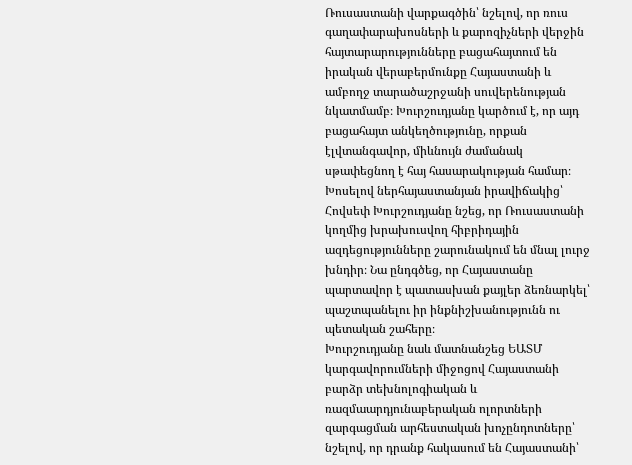Ռուսաստանի վարքագծին՝ նշելով, որ ռուս գաղափարախոսների և քարոզիչների վերջին հայտարարությունները բացահայտում են իրական վերաբերմունքը Հայաստանի և ամբողջ տարածաշրջանի սուվերենության նկատմամբ։ Խուրշուդյանը կարծում է, որ այդ բացահայտ անկեղծությունը, որքան էլվտանգավոր, միևնույն ժամանակ սթափեցնող է հայ հասարակության համար։
Խոսելով ներհայաստանյան իրավիճակից՝ Հովսեփ Խուրշուդյանը նշեց, որ Ռուսաստանի կողմից խրախուսվող հիբրիդային ազդեցությունները շարունակում են մնալ լուրջ խնդիր։ Նա ընդգծեց, որ Հայաստանը պարտավոր է պատասխան քայլեր ձեռնարկել՝ պաշտպանելու իր ինքնիշխանությունն ու պետական շահերը։
Խուրշուդյանը նաև մատնանշեց ԵԱՏՄ կարգավորումների միջոցով Հայաստանի բարձր տեխնոլոգիական և ռազմաարդյունաբերական ոլորտների զարգացման արհեստական խոչընդոտները՝ նշելով, որ դրանք հակասում են Հայաստանի՝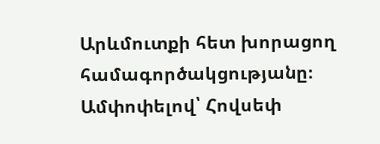Արևմուտքի հետ խորացող համագործակցությանը։
Ամփոփելով՝ Հովսեփ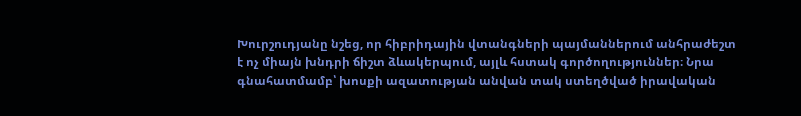Խուրշուդյանը նշեց, որ հիբրիդային վտանգների պայմաններում անհրաժեշտ է ոչ միայն խնդրի ճիշտ ձևակերպում, այլև հստակ գործողություններ։ Նրա գնահատմամբ՝ խոսքի ազատության անվան տակ ստեղծված իրավական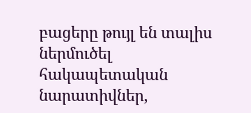բացերը թույլ են տալիս ներմուծել հակապետական նարատիվներ,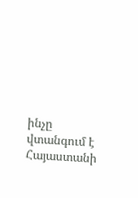ինչը վտանգում է Հայաստանի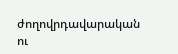ժողովրդավարական ու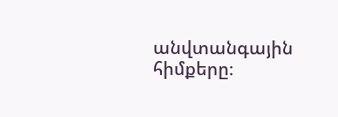անվտանգային հիմքերը։